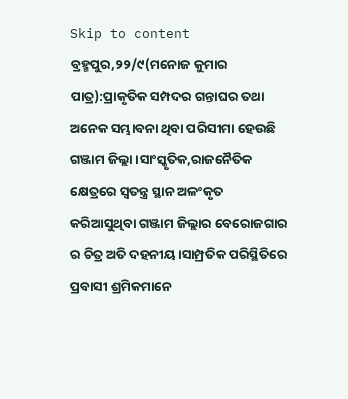Skip to content
ବ୍ରହ୍ମପୁର,୨୨/୯(ମନୋଜ କୁମାର ପାତ୍ର):ପ୍ରାକୃତିକ ସମ୍ପଦର ଗନ୍ତାଘର ତଥା ଅନେକ ସମ୍ଭାବନା ଥିବା ପରିସୀମା ହେଉଛି ଗଞ୍ଜାମ ଜିଲ୍ଲା।ସାଂସ୍କୃତିକ,ରାଜନୈତିକ କ୍ଷେତ୍ରରେ ସ୍ବତନ୍ତ୍ର ସ୍ଥାନ ଅଳଂକୃତ କରିଆସୁଥିବା ଗଞ୍ଜାମ ଜିଲ୍ଲାର ବେରୋଜଗାର ର ଚିତ୍ର ଅତି ଦହନୀୟ।ସାମ୍ପ୍ରତିକ ପରିସ୍ଥିତିରେ ପ୍ରବାସୀ ଶ୍ରମିକମାନେ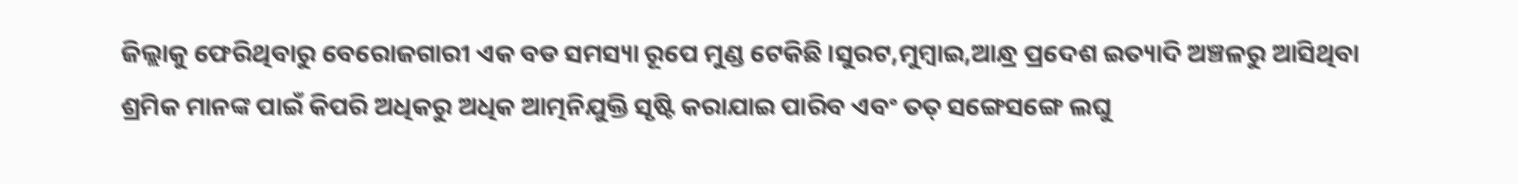ଜିଲ୍ଲାକୁ ଫେରିଥିବାରୁ ବେରୋଜଗାରୀ ଏକ ବଡ ସମସ୍ୟା ରୂପେ ମୁଣ୍ଡ ଟେକିଛି।ସୁରଟ,ମୁମ୍ବାଇ,ଆନ୍ଧ୍ର ପ୍ରଦେଶ ଇତ୍ୟାଦି ଅଞ୍ଚଳରୁ ଆସିଥିବା ଶ୍ରମିକ ମାନଙ୍କ ପାଇଁ କିପରି ଅଧିକରୁ ଅଧିକ ଆତ୍ମନିଯୁକ୍ତି ସୃଷ୍ଟି କରାଯାଇ ପାରିବ ଏବଂ ତତ୍ ସଙ୍ଗେସଙ୍ଗେ ଲଘୁ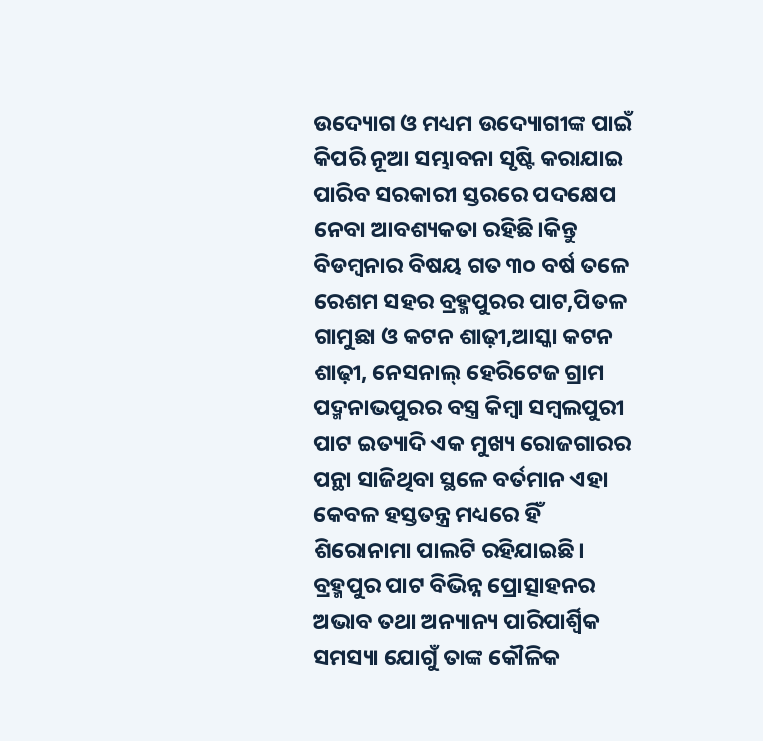ଉଦ୍ୟୋଗ ଓ ମଧ୍ୟମ ଉଦ୍ୟୋଗୀଙ୍କ ପାଇଁ କିପରି ନୂଆ ସମ୍ଭାବନା ସୃଷ୍ଟି କରାଯାଇ ପାରିବ ସରକାରୀ ସ୍ତରରେ ପଦକ୍ଷେପ ନେବା ଆବଶ୍ୟକତା ରହିଛି।କିନ୍ତୁ ବିଡମ୍ବନାର ବିଷୟ ଗତ ୩୦ ବର୍ଷ ତଳେ ରେଶମ ସହର ବ୍ରହ୍ମପୁରର ପାଟ,ପିତଳ ଗାମୁଛା ଓ କଟନ ଶାଢ଼ୀ,ଆସ୍କା କଟନ ଶାଢ଼ୀ, ନେସନାଲ୍ ହେରିଟେଜ ଗ୍ରାମ ପଦ୍ମନାଭପୁରର ବସ୍ତ୍ର କିମ୍ବା ସମ୍ବଲପୁରୀ ପାଟ ଇତ୍ୟାଦି ଏକ ମୁଖ୍ୟ ରୋଜଗାରର ପନ୍ଥା ସାଜିଥିବା ସ୍ଥଳେ ବର୍ତମାନ ଏହା କେବଳ ହସ୍ତତନ୍ତ୍ର ମଧ୍ୟରେ ହିଁ ଶିରୋନାମା ପାଲଟି ରହିଯାଇଛି। ବ୍ରହ୍ମପୁର ପାଟ ବିଭିନ୍ନ ପ୍ରୋତ୍ସାହନର ଅଭାବ ତଥା ଅନ୍ୟାନ୍ୟ ପାରିପାର୍ଶ୍ୱିକ ସମସ୍ୟା ଯୋଗୁଁ ତାଙ୍କ କୌଳିକ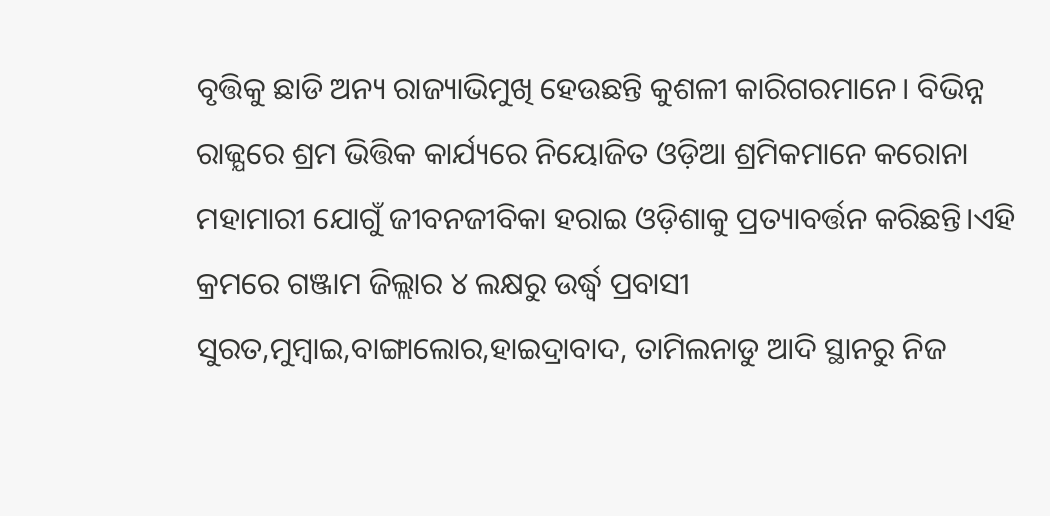ବୃତ୍ତିକୁ ଛାଡି ଅନ୍ୟ ରାଜ୍ୟାଭିମୁଖି ହେଉଛନ୍ତି କୁଶଳୀ କାରିଗରମାନେ। ବିଭିନ୍ନ ରାଜ୍ଯରେ ଶ୍ରମ ଭିତ୍ତିକ କାର୍ଯ୍ୟରେ ନିୟୋଜିତ ଓଡ଼ିଆ ଶ୍ରମିକମାନେ କରୋନା ମହାମାରୀ ଯୋଗୁଁ ଜୀବନଜୀବିକା ହରାଇ ଓଡ଼ିଶାକୁ ପ୍ରତ୍ୟାବର୍ତ୍ତନ କରିଛନ୍ତି।ଏହି କ୍ରମରେ ଗଞ୍ଜାମ ଜିଲ୍ଲାର ୪ ଲକ୍ଷରୁ ଉର୍ଦ୍ଧ୍ବ ପ୍ରବାସୀ ସୁରତ,ମୁମ୍ବାଇ,ବାଙ୍ଗାଲୋର,ହାଇଦ୍ରାବାଦ, ତାମିଲନାଡୁ ଆଦି ସ୍ଥାନରୁ ନିଜ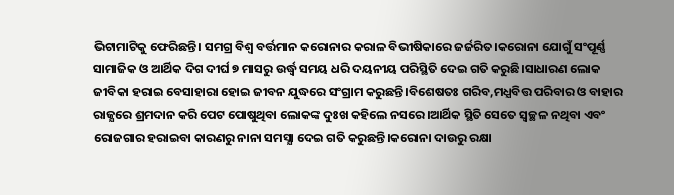ଭିଟାମାଟିକୁ ଫେରିଛନ୍ତି। ସମଗ୍ର ବିଶ୍ୱ ବର୍ତ୍ତମାନ କରୋନାର କରାଳ ବିଭୀଷିକାରେ ଜର୍ଜରିତ।କରୋନା ଯୋଗୁଁ ସଂପୂର୍ଣ୍ଣ ସାମାଜିକ ଓ ଆର୍ଥିକ ଦିଗ ଦୀର୍ଘ ୭ ମାସରୁ ଉର୍ଦ୍ଧ୍ବ ସମୟ ଧରି ଦୟନୀୟ ପରିସ୍ଥିତି ଦେଇ ଗତି କରୁଛି।ସାଧାରଣ ଲୋକ ଜୀବିକା ହରାଇ ବେସାହାରା ହୋଇ ଜୀବନ ଯୁଦ୍ଧରେ ସଂଗ୍ରାମ କରୁଛନ୍ତି।ବିଶେଷତଃ ଗରିବ,ମଧ୍ଯବିତ୍ତ ପରିବାର ଓ ବାହାର ରାଜ୍ଯରେ ଶ୍ରମଦାନ କରି ପେଟ ପୋଷୁଥିବା ଲୋକଙ୍କ ଦୁଃଖ କହିଲେ ନସରେ।ଆର୍ଥିକ ସ୍ଥିତି ସେତେ ସ୍ବଚ୍ଛଳ ନଥିବା ଏବଂ ରୋଜଗାର ହରାଇବା କାରଣରୁ ନାନା ସମସ୍ଯା ଦେଇ ଗତି କରୁଛନ୍ତି।କରୋନା ଦାଉରୁ ରକ୍ଷା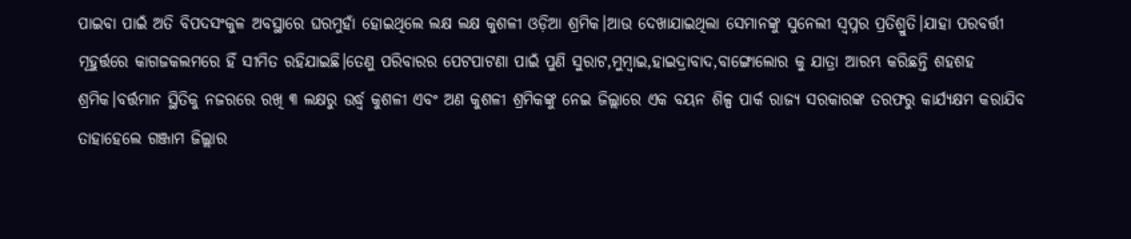ପାଇବା ପାଇଁ ଅତି ବିପଦସଂକୁଳ ଅବସ୍ଥାରେ ଘରମୁହାଁ ହୋଇଥିଲେ ଲକ୍ଷ ଲକ୍ଷ କୁଶଳୀ ଓଡ଼ିଆ ଶ୍ରମିକ।ଆଉ ଦେଖାଯାଇଥିଲା ସେମାନଙ୍କୁ ସୁନେଲୀ ସ୍ବପ୍ନର ପ୍ରତିଶ୍ରୁତି।ଯାହା ପରବର୍ତ୍ତୀ ମୂହୁର୍ତ୍ତରେ କାଗଜକଲମରେ ହିଁ ସୀମିତ ରହିଯାଇଛି।ତେଣୁ ପରିବାରର ପେଟପାଟଣା ପାଇଁ ପୁଣି ସୁରାଟ,ମୁମ୍ବାଇ,ହାଇଦ୍ରାବାଦ,ବାଙ୍ଗୋଲୋର କୁ ଯାତ୍ରା ଆରମ୍ଭ କରିଛନ୍ତି ଶହଶହ ଶ୍ରମିକ।ବର୍ତ୍ତମାନ ସ୍ଥିତିକୁ ନଜରରେ ରଖି ୩ ଲକ୍ଷରୁ ଉର୍ଦ୍ଧ୍ଵ କୁଶଳୀ ଏବଂ ଅଣ କୁଶଳୀ ଶ୍ରମିକଙ୍କୁ ନେଇ ଜିଲ୍ଲାରେ ଏକ ବୟନ ଶିଳ୍ପ ପାର୍କ ରାଜ୍ୟ ସରକାରଙ୍କ ତରଫରୁ କାର୍ଯ୍ୟକ୍ଷମ କରାଯିବ ତାହାହେଲେ ଗଞ୍ଜାମ ଜିଲ୍ଲାର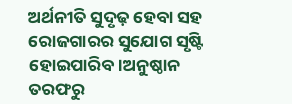ଅର୍ଥନୀତି ସୁଦୃଢ଼ ହେବା ସହ ରୋଜଗାରର ସୁଯୋଗ ସୃଷ୍ଟି ହୋଇପାରିବ।ଅନୁଷ୍ଠାନ ତରଫରୁ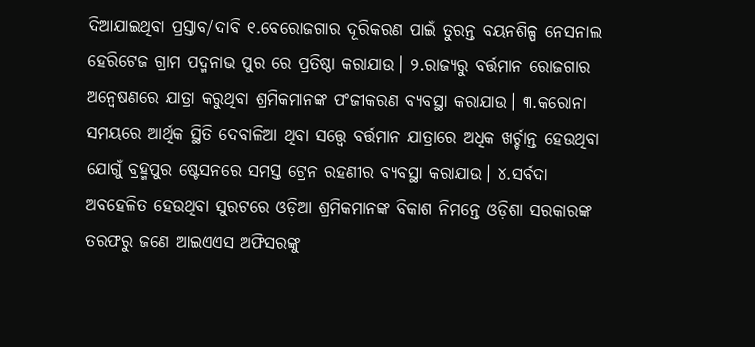ଦିଆଯାଇଥିବା ପ୍ରସ୍ତାବ/ଦାବି ୧.ବେରୋଜଗାର ଦୂରିକରଣ ପାଇଁ ତୁରନ୍ତ ବୟନଶିଳ୍ପ ନେସନାଲ ହେରିଟେଜ ଗ୍ରାମ ପଦ୍ମନାଭ ପୁର ରେ ପ୍ରତିଷ୍ଠା କରାଯାଉ। ୨.ରାଜ୍ଯରୁ ବର୍ତ୍ତମାନ ରୋଜଗାର ଅନ୍ବେଷଣରେ ଯାତ୍ରା କରୁଥିବା ଶ୍ରମିକମାନଙ୍କ ପଂଜୀକରଣ ବ୍ଯବସ୍ଥା କରାଯାଉ। ୩.କରୋନା ସମୟରେ ଆର୍ଥିକ ସ୍ଥିତି ଦେବାଳିଆ ଥିବା ସତ୍ତ୍ବେ ବର୍ତ୍ତମାନ ଯାତ୍ରାରେ ଅଧିକ ଖର୍ଚ୍ଚାନ୍ତ ହେଉଥିବା ଯୋଗୁଁ ବ୍ରହ୍ମପୁର ଷ୍ଟେସନରେ ସମସ୍ତ ଟ୍ରେନ ରହଣୀର ବ୍ଯବସ୍ଥା କରାଯାଉ। ୪.ସର୍ବଦା ଅବହେଳିତ ହେଉଥିବା ସୁରଟରେ ଓଡ଼ିଆ ଶ୍ରମିକମାନଙ୍କ ବିକାଶ ନିମନ୍ତେ ଓଡ଼ିଶା ସରକାରଙ୍କ ତରଫରୁ ଜଣେ ଆଇଏଏସ ଅଫିସରଙ୍କୁ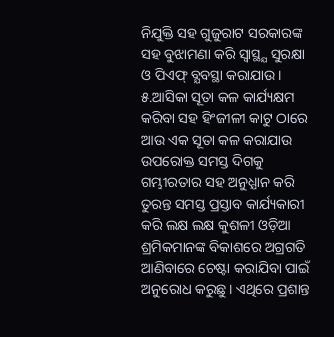ନିଯୁକ୍ତି ସହ ଗୁଜୁରାଟ ସରକାରଙ୍କ ସହ ବୁଝାମଣା କରି ସ୍ବାସ୍ଥ୍ଯ ସୁରକ୍ଷା ଓ ପିଏଫ୍ ବ୍ଯବସ୍ଥା କରାଯାଉ। ୫.ଆସିକା ସୂତା କଳ କାର୍ଯ୍ୟକ୍ଷମ କରିବା ସହ ହିଂଜୀଳୀ କାଟୁ ଠାରେ ଆଉ ଏକ ସୂତା କଳ କରାଯାଉ ଉପରୋକ୍ତ ସମସ୍ତ ଦିଗକୁ ଗମ୍ଭୀରତାର ସହ ଅନୁଧ୍ଯାନ କରି ତୁରନ୍ତ ସମସ୍ତ ପ୍ରସ୍ତାବ କାର୍ଯ୍ୟକାରୀ କରି ଲକ୍ଷ ଲକ୍ଷ କୁଶଳୀ ଓଡ଼ିଆ ଶ୍ରମିକମାନଙ୍କ ବିକାଶରେ ଅଗ୍ରଗତି ଆଣିବାରେ ଚେଷ୍ଟା କରାଯିବା ପାଇଁ ଅନୁରୋଧ କରୁଛୁ। ଏଥିରେ ପ୍ରଶାନ୍ତ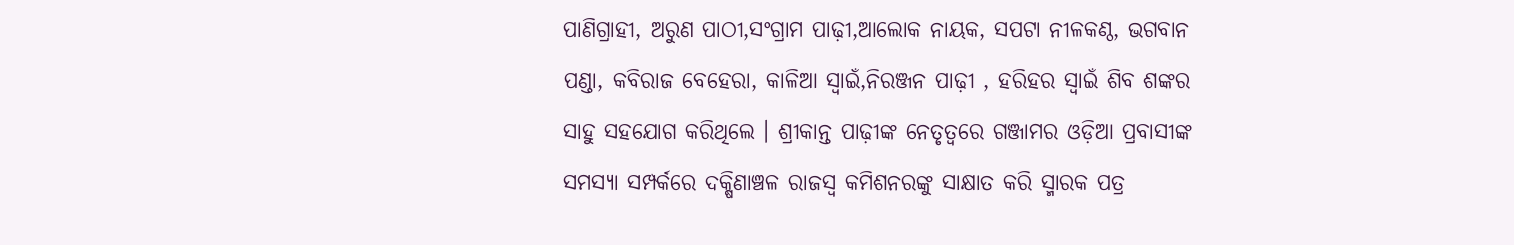ପାଣିଗ୍ରାହୀ, ଅରୁଣ ପାଠୀ,ସଂଗ୍ରାମ ପାଢ଼ୀ,ଆଲୋକ ନାୟକ, ସପଟା ନୀଳକଣ୍ଠ, ଭଗବାନ ପଣ୍ଡା, କବିରାଜ ବେହେରା, କାଳିଆ ସ୍ବାଇଁ,ନିରଞ୍ଜନ ପାଢ଼ୀ , ହରିହର ସ୍ବାଇଁ ଶିବ ଶଙ୍କର ସାହୁ ସହଯୋଗ କରିଥିଲେ । ଶ୍ରୀକାନ୍ତ ପାଢ଼ୀଙ୍କ ନେତୃତ୍ୱରେ ଗଞ୍ଜାମର ଓଡ଼ିଆ ପ୍ରବାସୀଙ୍କ ସମସ୍ୟା ସମ୍ପର୍କରେ ଦକ୍ଷିଣାଞ୍ଚଳ ରାଜସ୍ବ କମିଶନରଙ୍କୁ ସାକ୍ଷାତ କରି ସ୍ମାରକ ପତ୍ର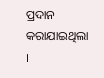ପ୍ରଦାନ କରାଯାଇଥିଲା ।